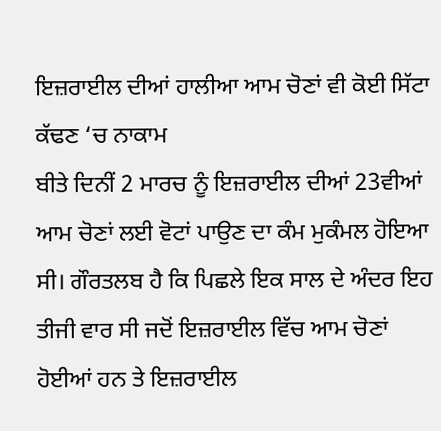ਇਜ਼ਰਾਈਲ ਦੀਆਂ ਹਾਲੀਆ ਆਮ ਚੋਣਾਂ ਵੀ ਕੋਈ ਸਿੱਟਾ ਕੱਢਣ ‘ਚ ਨਾਕਾਮ
ਬੀਤੇ ਦਿਨੀਂ 2 ਮਾਰਚ ਨੂੰ ਇਜ਼ਰਾਈਲ ਦੀਆਂ 23ਵੀਆਂ ਆਮ ਚੋਣਾਂ ਲਈ ਵੋਟਾਂ ਪਾਉਣ ਦਾ ਕੰਮ ਮੁਕੰਮਲ ਹੋਇਆ ਸੀ। ਗੌਰਤਲਬ ਹੈ ਕਿ ਪਿਛਲੇ ਇਕ ਸਾਲ ਦੇ ਅੰਦਰ ਇਹ ਤੀਜੀ ਵਾਰ ਸੀ ਜਦੋਂ ਇਜ਼ਰਾਈਲ ਵਿੱਚ ਆਮ ਚੋਣਾਂ ਹੋਈਆਂ ਹਨ ਤੇ ਇਜ਼ਰਾਈਲ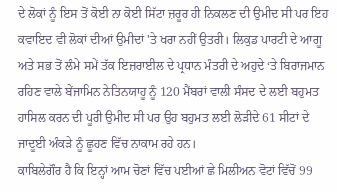ਦੇ ਲੋਕਾਂ ਨੂੰ ਇਸ ਤੋਂ ਕੋਈ ਨਾ ਕੋਈ ਸਿੱਟਾ ਜ਼ਰੂਰ ਹੀ ਨਿਕਲਣ ਦੀ ਉਮੀਦ ਸੀ ਪਰ ਇਹ ਕਵਾਇਦ ਵੀ ਲੋਕਾਂ ਦੀਆਂ ਉਮੀਦਾਂ 'ਤੇ ਖਰਾ ਨਹੀਂ ਉਤਰੀ। ਲਿਕੁਡ ਪਾਰਟੀ ਦੇ ਆਗੂ ਅਤੇ ਸਭ ਤੋਂ ਲੰਮੇ ਸਮੇਂ ਤੱਕ ਇਜ਼ਰਾਈਲ ਦੇ ਪ੍ਰਧਾਨ ਮੰਤਰੀ ਦੇ ਅਹੁਦੇ ‘ਤੇ ਬਿਰਾਜਮਾਨ ਰਹਿਣ ਵਾਲੇ ਬੇਂਜਾਮਿਨ ਨੇਤਿਨਯਾਹੂ ਨੂੰ 120 ਮੈਂਬਰਾਂ ਵਾਲੀ ਸੰਸਦ ਦੇ ਲਈ ਬਹੁਮਤ ਹਾਸਿਲ ਕਰਨ ਦੀ ਪੂਰੀ ਉਮੀਦ ਸੀ ਪਰ ਉਹ ਬਹੁਮਤ ਲਈ ਲੋੜੀਦੇ 61 ਸੀਟਾਂ ਦੇ ਜਾਦੂਈ ਅੰਕੜੇ ਨੂੰ ਛੂਹਣ ਵਿੱਚ ਨਾਕਾਮ ਰਹੇ ਹਨ।
ਕਾਬਿਲੇਗੌਰ ਹੈ ਕਿ ਇਨ੍ਹਾਂ ਆਮ ਚੋਣਾਂ ਵਿੱਚ ਪਈਆਂ ਛੇ ਮਿਲੀਅਨ ਵੋਟਾਂ ਵਿੱਚੋਂ 99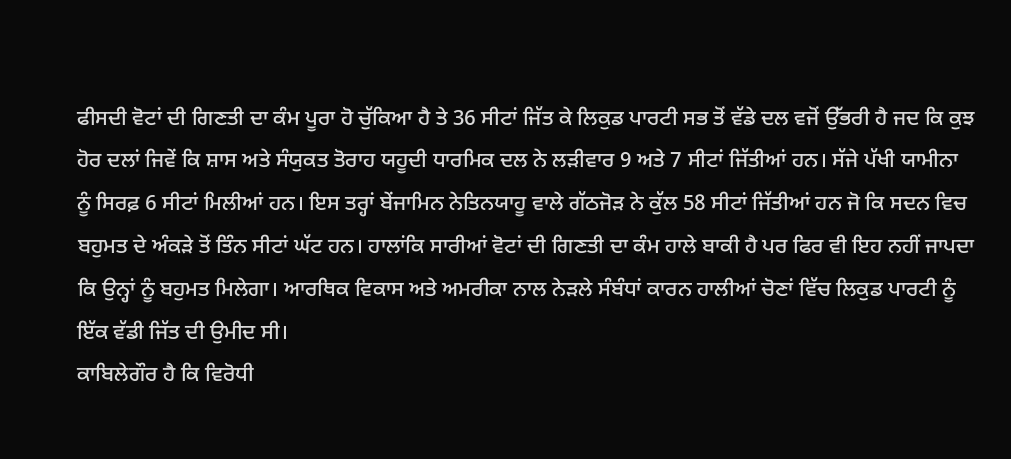ਫੀਸਦੀ ਵੋਟਾਂ ਦੀ ਗਿਣਤੀ ਦਾ ਕੰਮ ਪੂਰਾ ਹੋ ਚੁੱਕਿਆ ਹੈ ਤੇ 36 ਸੀਟਾਂ ਜਿੱਤ ਕੇ ਲਿਕੁਡ ਪਾਰਟੀ ਸਭ ਤੋਂ ਵੱਡੇ ਦਲ ਵਜੋਂ ਉੱਭਰੀ ਹੈ ਜਦ ਕਿ ਕੁਝ ਹੋਰ ਦਲਾਂ ਜਿਵੇਂ ਕਿ ਸ਼ਾਸ ਅਤੇ ਸੰਯੁਕਤ ਤੋਰਾਹ ਯਹੂਦੀ ਧਾਰਮਿਕ ਦਲ ਨੇ ਲੜੀਵਾਰ 9 ਅਤੇ 7 ਸੀਟਾਂ ਜਿੱਤੀਆਂ ਹਨ। ਸੱਜੇ ਪੱਖੀ ਯਾਮੀਨਾ ਨੂੰ ਸਿਰਫ਼ 6 ਸੀਟਾਂ ਮਿਲੀਆਂ ਹਨ। ਇਸ ਤਰ੍ਹਾਂ ਬੇਂਜਾਮਿਨ ਨੇਤਿਨਯਾਹੂ ਵਾਲੇ ਗੱਠਜੋੜ ਨੇ ਕੁੱਲ 58 ਸੀਟਾਂ ਜਿੱਤੀਆਂ ਹਨ ਜੋ ਕਿ ਸਦਨ ਵਿਚ ਬਹੁਮਤ ਦੇ ਅੰਕੜੇ ਤੋਂ ਤਿੰਨ ਸੀਟਾਂ ਘੱਟ ਹਨ। ਹਾਲਾਂਕਿ ਸਾਰੀਆਂ ਵੋਟਾਂ ਦੀ ਗਿਣਤੀ ਦਾ ਕੰਮ ਹਾਲੇ ਬਾਕੀ ਹੈ ਪਰ ਫਿਰ ਵੀ ਇਹ ਨਹੀਂ ਜਾਪਦਾ ਕਿ ਉਨ੍ਹਾਂ ਨੂੰ ਬਹੁਮਤ ਮਿਲੇਗਾ। ਆਰਥਿਕ ਵਿਕਾਸ ਅਤੇ ਅਮਰੀਕਾ ਨਾਲ ਨੇੜਲੇ ਸੰਬੰਧਾਂ ਕਾਰਨ ਹਾਲੀਆਂ ਚੋਣਾਂ ਵਿੱਚ ਲਿਕੁਡ ਪਾਰਟੀ ਨੂੰ ਇੱਕ ਵੱਡੀ ਜਿੱਤ ਦੀ ਉਮੀਦ ਸੀ।
ਕਾਬਿਲੇਗੌਰ ਹੈ ਕਿ ਵਿਰੋਧੀ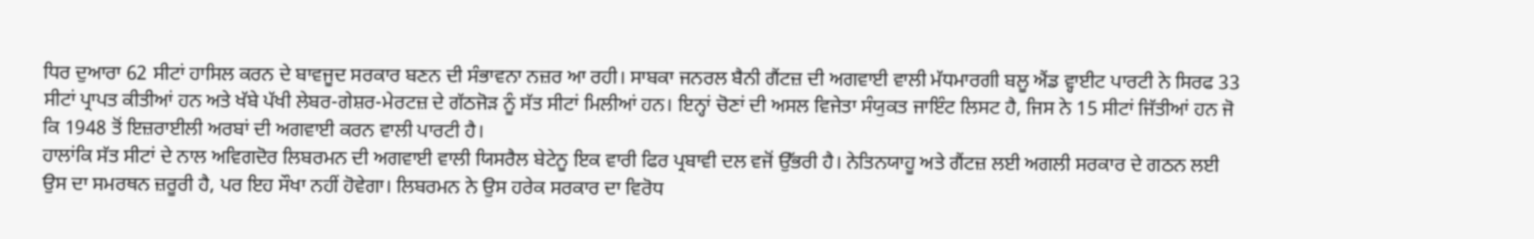ਧਿਰ ਦੁਆਰਾ 62 ਸੀਟਾਂ ਹਾਸਿਲ ਕਰਨ ਦੇ ਬਾਵਜੂਦ ਸਰਕਾਰ ਬਣਨ ਦੀ ਸੰਭਾਵਨਾ ਨਜ਼ਰ ਆ ਰਹੀ। ਸਾਬਕਾ ਜਨਰਲ ਬੈਨੀ ਗੈਂਟਜ਼ ਦੀ ਅਗਵਾਈ ਵਾਲੀ ਮੱਧਮਾਰਗੀ ਬਲੂ ਐਂਡ ਵ੍ਹਾਈਟ ਪਾਰਟੀ ਨੇ ਸਿਰਫ 33 ਸੀਟਾਂ ਪ੍ਰਾਪਤ ਕੀਤੀਆਂ ਹਨ ਅਤੇ ਖੱਬੇ ਪੱਖੀ ਲੇਬਰ-ਗੇਸ਼ਰ-ਮੇਰਟਜ਼ ਦੇ ਗੱਠਜੋੜ ਨੂੰ ਸੱਤ ਸੀਟਾਂ ਮਿਲੀਆਂ ਹਨ। ਇਨ੍ਹਾਂ ਚੋਣਾਂ ਦੀ ਅਸਲ ਵਿਜੇਤਾ ਸੰਯੁਕਤ ਜਾਇੰਟ ਲਿਸਟ ਹੈ, ਜਿਸ ਨੇ 15 ਸੀਟਾਂ ਜਿੱਤੀਆਂ ਹਨ ਜੋ ਕਿ 1948 ਤੋਂ ਇਜ਼ਰਾਈਲੀ ਅਰਬਾਂ ਦੀ ਅਗਵਾਈ ਕਰਨ ਵਾਲੀ ਪਾਰਟੀ ਹੈ।
ਹਾਲਾਂਕਿ ਸੱਤ ਸੀਟਾਂ ਦੇ ਨਾਲ ਅਵਿਗਦੋਰ ਲਿਬਰਮਨ ਦੀ ਅਗਵਾਈ ਵਾਲੀ ਯਿਸਰੈਲ ਬੇਟੇਨੂ ਇਕ ਵਾਰੀ ਫਿਰ ਪ੍ਰਬਾਵੀ ਦਲ ਵਜੋਂ ਉੱਭਰੀ ਹੈ। ਨੇਤਿਨਯਾਹੂ ਅਤੇ ਗੈਂਟਜ਼ ਲਈ ਅਗਲੀ ਸਰਕਾਰ ਦੇ ਗਠਨ ਲਈ ਉਸ ਦਾ ਸਮਰਥਨ ਜ਼ਰੂਰੀ ਹੈ, ਪਰ ਇਹ ਸੌਖਾ ਨਹੀਂ ਹੋਵੇਗਾ। ਲਿਬਰਮਨ ਨੇ ਉਸ ਹਰੇਕ ਸਰਕਾਰ ਦਾ ਵਿਰੋਧ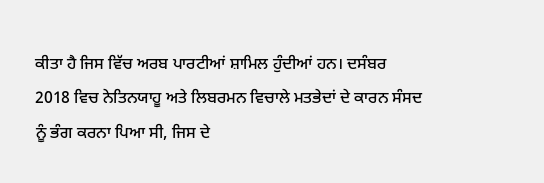ਕੀਤਾ ਹੈ ਜਿਸ ਵਿੱਚ ਅਰਬ ਪਾਰਟੀਆਂ ਸ਼ਾਮਿਲ ਹੁੰਦੀਆਂ ਹਨ। ਦਸੰਬਰ 2018 ਵਿਚ ਨੇਤਿਨਯਾਹੂ ਅਤੇ ਲਿਬਰਮਨ ਵਿਚਾਲੇ ਮਤਭੇਦਾਂ ਦੇ ਕਾਰਨ ਸੰਸਦ ਨੂੰ ਭੰਗ ਕਰਨਾ ਪਿਆ ਸੀ, ਜਿਸ ਦੇ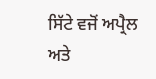ਸਿੱਟੇ ਵਜੋਂ ਅਪ੍ਰੈਲ ਅਤੇ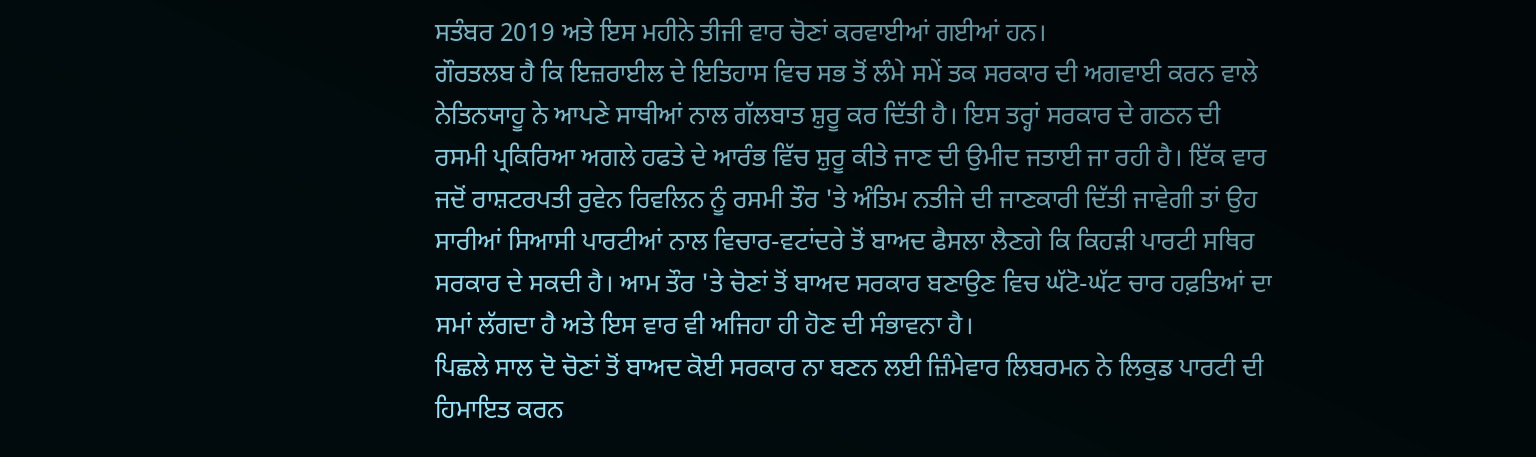ਸਤੰਬਰ 2019 ਅਤੇ ਇਸ ਮਹੀਨੇ ਤੀਜੀ ਵਾਰ ਚੋਣਾਂ ਕਰਵਾਈਆਂ ਗਈਆਂ ਹਨ।
ਗੌਰਤਲਬ ਹੈ ਕਿ ਇਜ਼ਰਾਈਲ ਦੇ ਇਤਿਹਾਸ ਵਿਚ ਸਭ ਤੋਂ ਲੰਮੇ ਸਮੇਂ ਤਕ ਸਰਕਾਰ ਦੀ ਅਗਵਾਈ ਕਰਨ ਵਾਲੇ ਨੇਤਿਨਯਾਹੂ ਨੇ ਆਪਣੇ ਸਾਥੀਆਂ ਨਾਲ ਗੱਲਬਾਤ ਸ਼ੁਰੂ ਕਰ ਦਿੱਤੀ ਹੈ। ਇਸ ਤਰ੍ਹਾਂ ਸਰਕਾਰ ਦੇ ਗਠਨ ਦੀ ਰਸਮੀ ਪ੍ਰਕਿਰਿਆ ਅਗਲੇ ਹਫਤੇ ਦੇ ਆਰੰਭ ਵਿੱਚ ਸ਼ੁਰੂ ਕੀਤੇ ਜਾਣ ਦੀ ਉਮੀਦ ਜਤਾਈ ਜਾ ਰਹੀ ਹੈ। ਇੱਕ ਵਾਰ ਜਦੋਂ ਰਾਸ਼ਟਰਪਤੀ ਰੁਵੇਨ ਰਿਵਲਿਨ ਨੂੰ ਰਸਮੀ ਤੌਰ 'ਤੇ ਅੰਤਿਮ ਨਤੀਜੇ ਦੀ ਜਾਣਕਾਰੀ ਦਿੱਤੀ ਜਾਵੇਗੀ ਤਾਂ ਉਹ ਸਾਰੀਆਂ ਸਿਆਸੀ ਪਾਰਟੀਆਂ ਨਾਲ ਵਿਚਾਰ-ਵਟਾਂਦਰੇ ਤੋਂ ਬਾਅਦ ਫੈਸਲਾ ਲੈਣਗੇ ਕਿ ਕਿਹੜੀ ਪਾਰਟੀ ਸਥਿਰ ਸਰਕਾਰ ਦੇ ਸਕਦੀ ਹੈ। ਆਮ ਤੌਰ 'ਤੇ ਚੋਣਾਂ ਤੋਂ ਬਾਅਦ ਸਰਕਾਰ ਬਣਾਉਣ ਵਿਚ ਘੱਟੋ-ਘੱਟ ਚਾਰ ਹਫ਼ਤਿਆਂ ਦਾ ਸਮਾਂ ਲੱਗਦਾ ਹੈ ਅਤੇ ਇਸ ਵਾਰ ਵੀ ਅਜਿਹਾ ਹੀ ਹੋਣ ਦੀ ਸੰਭਾਵਨਾ ਹੈ।
ਪਿਛਲੇ ਸਾਲ ਦੋ ਚੋਣਾਂ ਤੋਂ ਬਾਅਦ ਕੋਈ ਸਰਕਾਰ ਨਾ ਬਣਨ ਲਈ ਜ਼ਿੰਮੇਵਾਰ ਲਿਬਰਮਨ ਨੇ ਲਿਕੁਡ ਪਾਰਟੀ ਦੀ ਹਿਮਾਇਤ ਕਰਨ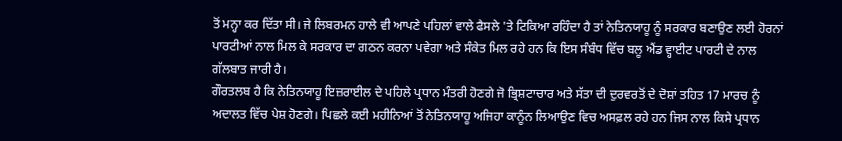ਤੋਂ ਮਨ੍ਹਾ ਕਰ ਦਿੱਤਾ ਸੀ। ਜੇ ਲਿਬਰਮਨ ਹਾਲੇ ਵੀ ਆਪਣੇ ਪਹਿਲਾਂ ਵਾਲੇ ਫੈਸਲੇ 'ਤੇ ਟਿਕਿਆ ਰਹਿੰਦਾ ਹੈ ਤਾਂ ਨੇਤਿਨਯਾਹੂ ਨੂੰ ਸਰਕਾਰ ਬਣਾਉਣ ਲਈ ਹੋਰਨਾਂ ਪਾਰਟੀਆਂ ਨਾਲ ਮਿਲ ਕੇ ਸਰਕਾਰ ਦਾ ਗਠਨ ਕਰਨਾ ਪਵੇਗਾ ਅਤੇ ਸੰਕੇਤ ਮਿਲ ਰਹੇ ਹਨ ਕਿ ਇਸ ਸੰਬੰਧ ਵਿੱਚ ਬਲੂ ਐਂਡ ਵ੍ਹਾਈਟ ਪਾਰਟੀ ਦੇ ਨਾਲ ਗੱਲਬਾਤ ਜਾਰੀ ਹੈ।
ਗੌਰਤਲਬ ਹੈ ਕਿ ਨੇਤਿਨਯਾਹੂ ਇਜ਼ਰਾਈਲ ਦੇ ਪਹਿਲੇ ਪ੍ਰਧਾਨ ਮੰਤਰੀ ਹੋਣਗੇ ਜੋ ਭ੍ਰਿਸ਼ਟਾਚਾਰ ਅਤੇ ਸੱਤਾ ਦੀ ਦੁਰਵਰਤੋਂ ਦੇ ਦੋਸ਼ਾਂ ਤਹਿਤ 17 ਮਾਰਚ ਨੂੰ ਅਦਾਲਤ ਵਿੱਚ ਪੇਸ਼ ਹੋਣਗੇ। ਪਿਛਲੇ ਕਈ ਮਹੀਨਿਆਂ ਤੋਂ ਨੇਤਿਨਯਾਹੂ ਅਜਿਹਾ ਕਾਨੂੰਨ ਲਿਆਉਣ ਵਿਚ ਅਸਫ਼ਲ ਰਹੇ ਹਨ ਜਿਸ ਨਾਲ ਕਿਸੇ ਪ੍ਰਧਾਨ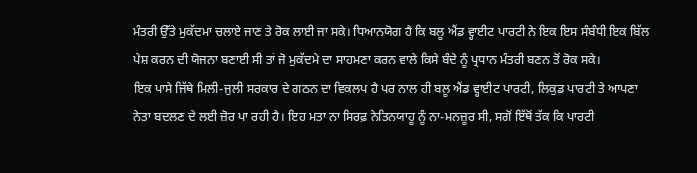ਮੰਤਰੀ ਉੱਤੇ ਮੁਕੱਦਮਾ ਚਲਾਏ ਜਾਣ ਤੇ ਰੋਕ ਲਾਈ ਜਾ ਸਕੇ। ਧਿਆਨਯੋਗ ਹੈ ਕਿ ਬਲੂ ਐਂਡ ਵ੍ਹਾਈਟ ਪਾਰਟੀ ਨੇ ਇਕ ਇਸ ਸੰਬੰਧੀ ਇਕ ਬਿੱਲ ਪੇਸ਼ ਕਰਨ ਦੀ ਯੋਜਨਾ ਬਣਾਈ ਸੀ ਤਾਂ ਜੋ ਮੁਕੱਦਮੇ ਦਾ ਸਾਹਮਣਾ ਕਰਨ ਵਾਲੇ ਕਿਸੇ ਬੰਦੇ ਨੂੰ ਪ੍ਰਧਾਨ ਮੰਤਰੀ ਬਣਨ ਤੋਂ ਰੋਕ ਸਕੇ।
ਇਕ ਪਾਸੇ ਜਿੱਥੇ ਮਿਲੀ-ਜੁਲੀ ਸਰਕਾਰ ਦੇ ਗਠਨ ਦਾ ਵਿਕਲਪ ਹੈ ਪਰ ਨਾਲ ਹੀ ਬਲੂ ਐਂਡ ਵ੍ਹਾਈਟ ਪਾਰਟੀ, ਲਿਕੁਡ ਪਾਰਟੀ ਤੇ ਆਪਣਾ ਨੇਤਾ ਬਦਲਣ ਦੇ ਲਈ ਜ਼ੋਰ ਪਾ ਰਹੀ ਹੈ। ਇਹ ਮਤਾ ਨਾ ਸਿਰਫ਼ ਨੇਤਿਨਯਾਹੂ ਨੂੰ ਨਾ-ਮਨਜ਼ੂਰ ਸੀ, ਸਗੋਂ ਇੱਥੋਂ ਤੱਕ ਕਿ ਪਾਰਟੀ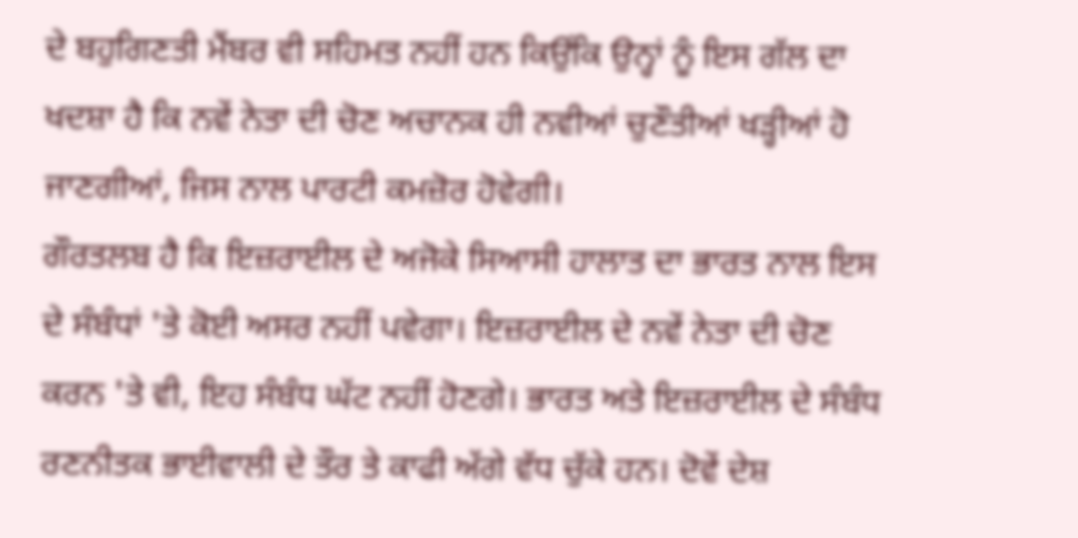ਦੇ ਬਹੁਗਿਣਤੀ ਮੈਂਬਰ ਵੀ ਸਹਿਮਤ ਨਹੀਂ ਹਨ ਕਿਉਂਕਿ ਉਨ੍ਹਾਂ ਨੂੰ ਇਸ ਗੱਲ ਦਾ ਖਦਸ਼ਾ ਹੈ ਕਿ ਨਵੇਂ ਨੇਤਾ ਦੀ ਚੋਣ ਅਚਾਨਕ ਹੀ ਨਵੀਆਂ ਚੁਣੌਤੀਆਂ ਖੜ੍ਹੀਆਂ ਹੋ ਜਾਣਗੀਆਂ, ਜਿਸ ਨਾਲ ਪਾਰਟੀ ਕਮਜ਼ੋਰ ਹੋਵੇਗੀ।
ਗੌਰਤਲਬ ਹੈ ਕਿ ਇਜ਼ਰਾਈਲ ਦੇ ਅਜੋਕੇ ਸਿਆਸੀ ਹਾਲਾਤ ਦਾ ਭਾਰਤ ਨਾਲ ਇਸ ਦੇ ਸੰਬੰਧਾਂ 'ਤੇ ਕੋਈ ਅਸਰ ਨਹੀਂ ਪਵੇਗਾ। ਇਜ਼ਰਾਈਲ ਦੇ ਨਵੇਂ ਨੇਤਾ ਦੀ ਚੋਣ ਕਰਨ 'ਤੇ ਵੀ, ਇਹ ਸੰਬੰਧ ਘੱਟ ਨਹੀਂ ਹੋਣਗੇ। ਭਾਰਤ ਅਤੇ ਇਜ਼ਰਾਈਲ ਦੇ ਸੰਬੰਧ ਰਣਨੀਤਕ ਭਾਈਵਾਲੀ ਦੇ ਤੌਰ ਤੇ ਕਾਫੀ ਅੱਗੇ ਵੱਧ ਚੁੱਕੇ ਹਨ। ਦੋਵੇਂ ਦੇਸ਼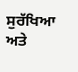ਸੁਰੱਖਿਆ ਅਤੇ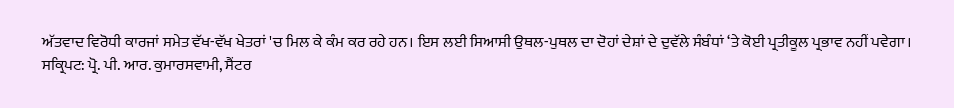ਅੱਤਵਾਦ ਵਿਰੋਧੀ ਕਾਰਜਾਂ ਸਮੇਤ ਵੱਖ-ਵੱਖ ਖੇਤਰਾਂ 'ਚ ਮਿਲ ਕੇ ਕੰਮ ਕਰ ਰਹੇ ਹਨ। ਇਸ ਲਈ ਸਿਆਸੀ ਉਥਲ-ਪੁਥਲ ਦਾ ਦੋਹਾਂ ਦੇਸ਼ਾਂ ਦੇ ਦੁਵੱਲੇ ਸੰਬੰਧਾਂ ‘ਤੇ ਕੋਈ ਪ੍ਰਤੀਕੂਲ ਪ੍ਰਭਾਵ ਨਹੀਂ ਪਵੇਗਾ।
ਸਕ੍ਰਿਪਟ: ਪ੍ਰੋ. ਪੀ. ਆਰ. ਕੁਮਾਰਸਵਾਮੀ, ਸੈਂਟਰ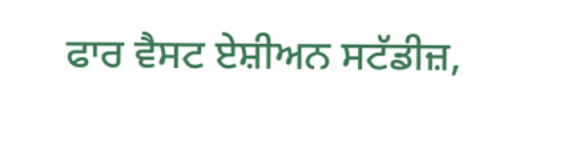ਫਾਰ ਵੈਸਟ ਏਸ਼ੀਅਨ ਸਟੱਡੀਜ਼,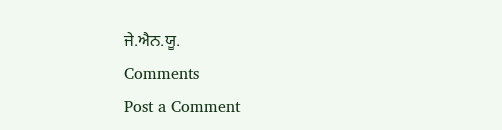ਜੇ.ਐਨ.ਯੂ.
Comments
Post a Comment